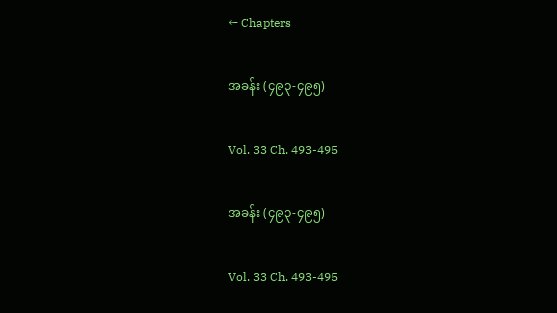← Chapters

အခန်း (၄၉၃-၄၉၅)

Vol. 33 Ch. 493-495

အခန်း (၄၉၃-၄၉၅)

Vol. 33 Ch. 493-495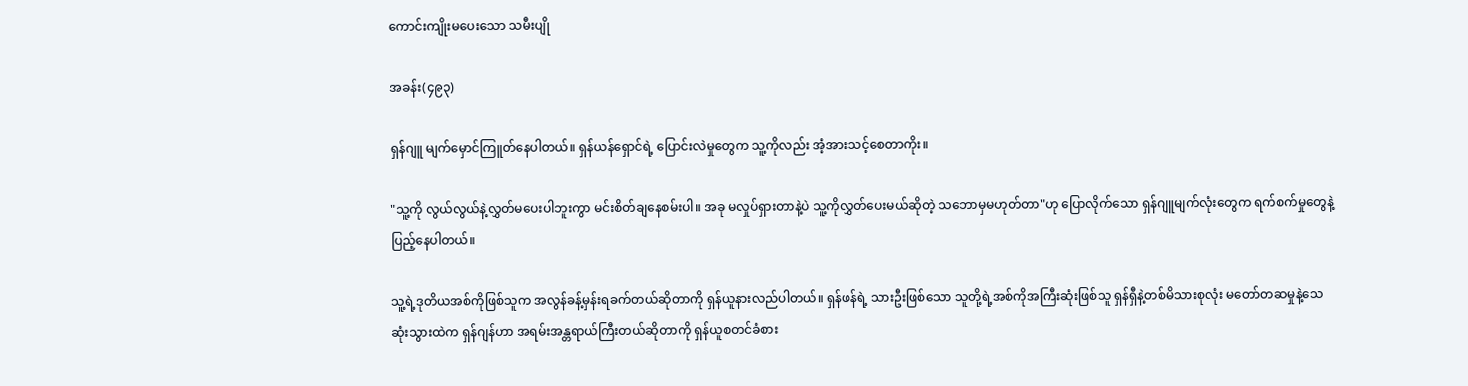ကောင်းကျိုးမပေးသော သမီးပျို

အခန်း(၄၉၃)

ရှန်ဂျူ မျက်မှောင်ကြူတ်နေပါတယ်။ ရှန်ယန်ရှောင်ရဲ့ ပြောင်းလဲမှုတွေက သူ့ကိုလည်း အံ့အားသင့်စေတာကိုး။

"သူ့ကို လွယ်လွယ်နဲ့လွှတ်မပေးပါဘူးကွာ မင်းစိတ်ချနေစမ်းပါ။ အခု မလှုပ်ရှားတာနဲ့ပဲ သူ့ကိုလွှတ်ပေးမယ်ဆိုတဲ့ သဘောမှမဟုတ်တာ"ဟု ပြောလိုက်သော ရှန်ဂျူမျက်လုံးတွေက ရက်စက်မှုတွေနဲ့ပြည့်နေပါတယ်။

သူ့ရဲ့ဒုတိယအစ်ကိုဖြစ်သူက အလွန်ခန့်မှန်းရခက်တယ်ဆိုတာကို ရှန်ယူနားလည်ပါတယ်။ ရှန်ဖန်ရဲ့ သားဦးဖြစ်သော သူတို့ရဲ့အစ်ကိုအကြီးဆုံးဖြစ်သူ ရှန်ရှီနဲ့တစ်မိသားစုလုံး မတော်တဆမှုနဲ့သေဆုံးသွားထဲက ရှန်ဂျန်ဟာ အရမ်းအန္တရာယ်ကြီးတယ်ဆိုတာကို ရှန်ယူစတင်ခံစား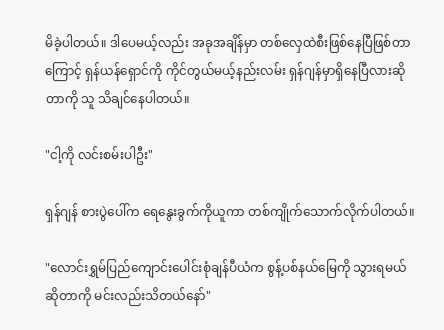မိခဲ့ပါတယ်။ ဒါပေမယ့်လည်း အခုအချိန်မှာ တစ်လှေထဲစီးဖြစ်နေပြီဖြစ်တာကြောင့် ရှန်ယန်ရှောင်ကို ကိုင်တွယ်မယ့်နည်းလမ်း ရှန်ဂျန်မှာရှိနေပြီလားဆိုတာကို သူ သိချင်နေပါတယ်။

"ငါ့ကို လင်းစမ်းပါဦး"

ရှန်ဂျန် စားပွဲပေါ်က ရေနွေးခွက်ကိုယူကာ တစ်ကျိုက်သောက်လိုက်ပါတယ်။

"လောင်းရွှမ်ပြည်ကျောင်းပေါင်းစုံချန်ပီယံက စွန့်ပစ်နယ်မြေကို သွားရမယ်ဆိုတာကို မင်းလည်းသိတယ်နော်"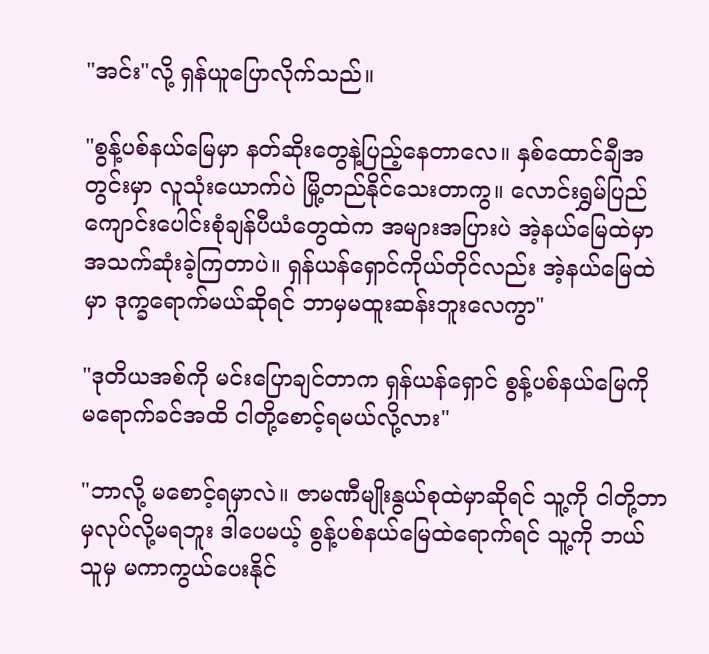"အင်း"လို့ ရှန်ယူပြောလိုက်သည်။

"စွန့်ပစ်နယ်မြေမှာ နတ်ဆိုးတွေနဲ့ပြည့်နေတာလေ။ နှစ်ထောင်ချီအတွင်းမှာ လူသုံးယောက်ပဲ မြို့တည်နိုင်သေးတာကွ။ လောင်းရွှမ်ပြည်ကျောင်းပေါင်းစုံချန်ပီယံတွေထဲက အများအပြားပဲ အဲ့နယ်မြေထဲမှာ အသက်ဆုံးခဲ့ကြတာပဲ။ ရှန်ယန်ရှောင်ကိုယ်တိုင်လည်း အဲ့နယ်မြေထဲမှာ ဒုက္ခရောက်မယ်ဆိုရင် ဘာမှမထူးဆန်းဘူးလေကွာ"

"ဒုတိယအစ်ကို မင်းပြောချင်တာက ရှန်ယန်ရှောင် စွန့်ပစ်နယ်မြေကို မရောက်ခင်အထိ ငါတို့စောင့်ရမယ်လို့လား"

"ဘာလို့ မစောင့်ရမှာလဲ။ ဇာမဏီမျိုးနွယ်စုထဲမှာဆိုရင် သူ့ကို ငါတို့ဘာမှလုပ်လို့မရဘူး ဒါပေမယ့် စွန့်ပစ်နယ်မြေထဲရောက်ရင် သူ့ကို ဘယ်သူမှ မကာကွယ်ပေးနိုင်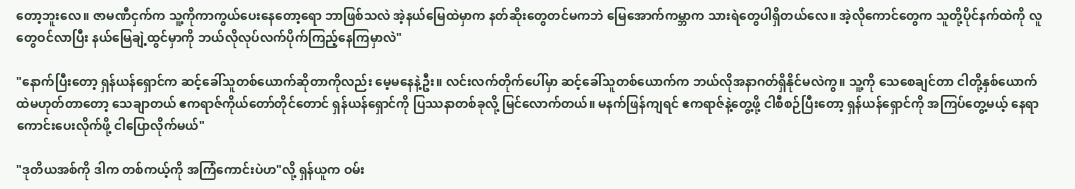တော့ဘူးလေ။ ဇာမဏီငှက်က သူ့ကိုကာကွယ်ပေးနေတော့ရော ဘာဖြစ်သလဲ အဲ့နယ်မြေထဲမှာက နတ်ဆိုးတွေတင်မကဘဲ မြေအောက်ကမ္ဘာက သားရဲတွေပါရှိတယ်လေ။ အဲ့လိုကောင်တွေက သူတို့ပိုင်နက်ထဲကို လူတွေဝင်လာပြီး နယ်မြေချဲ့ထွင်မှာကို ဘယ်လိုလုပ်လက်ပိုက်ကြည့်နေကြမှာလဲ"

"နောက်ပြီးတော့ ရှန်ယန်ရှောင်က ဆင့်ခေါ်သူတစ်ယောက်ဆိုတာကိုလည်း မေ့မနေနဲ့ဦး။ လင်းလက်တိုက်ပေါ်မှာ ဆင့်ခေါ်သူတစ်ယောက်က ဘယ်လိုအနာဂတ်ရှိနိုင်မလဲကွ။ သူ့ကို သေစေချင်တာ ငါတို့နှစ်ယောက်ထဲမဟုတ်တာတော့ သေချာတယ် ဧကရာဇ်ကိုယ်တော်တိုင်တောင် ရှန်ယန်ရှောင်ကို ပြဿနာတစ်ခုလို့ မြင်လောက်တယ်။ မနက်ဖြန်ကျရင် ဧကရာဇ်နဲ့တွေ့ဖို့ ငါစီစဉ်ပြီးတော့ ရှန်ယန်ရှောင်ကို အကြပ်တွေ့မယ့် နေရာကောင်းပေးလိုက်ဖို့ ငါပြောလိုက်မယ်"

"ဒုတိယအစ်ကို ဒါက တစ်ကယ့်ကို အကြံကောင်းပဲဟ"လို့ ရှန်ယူက ဝမ်း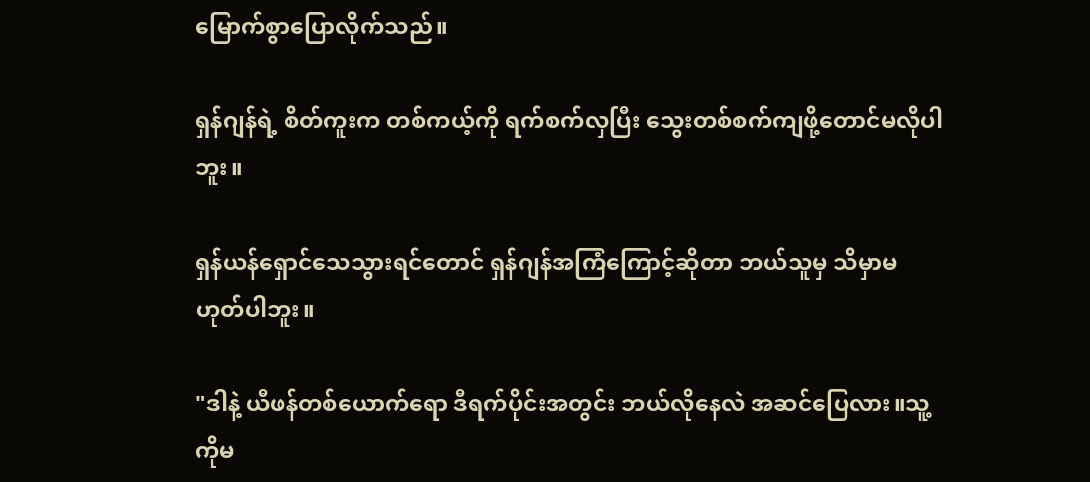မြောက်စွာပြောလိုက်သည်။

ရှန်ဂျန်ရဲ့ စိတ်ကူးက တစ်ကယ့်ကို ရက်စက်လှပြီး သွေးတစ်စက်ကျဖို့တောင်မလိုပါဘူး။

ရှန်ယန်ရှောင်သေသွားရင်တောင် ရှန်ဂျန်အကြံကြောင့်ဆိုတာ ဘယ်သူမှ သိမှာမဟုတ်ပါဘူး။

"ဒါနဲ့ ယီဖန်တစ်ယောက်ရော ဒီရက်ပိုင်းအတွင်း ဘယ်လိုနေလဲ အဆင်ပြေလား။သူ့ကိုမ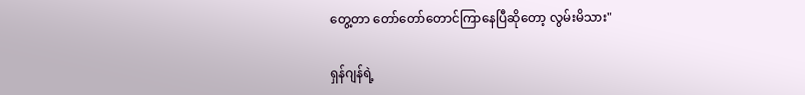တွေ့တာ တော်တော်တောင်ကြာနေပြီဆိုတော့ လွမ်းမိသား"

ရှန်ဂျန်ရဲ့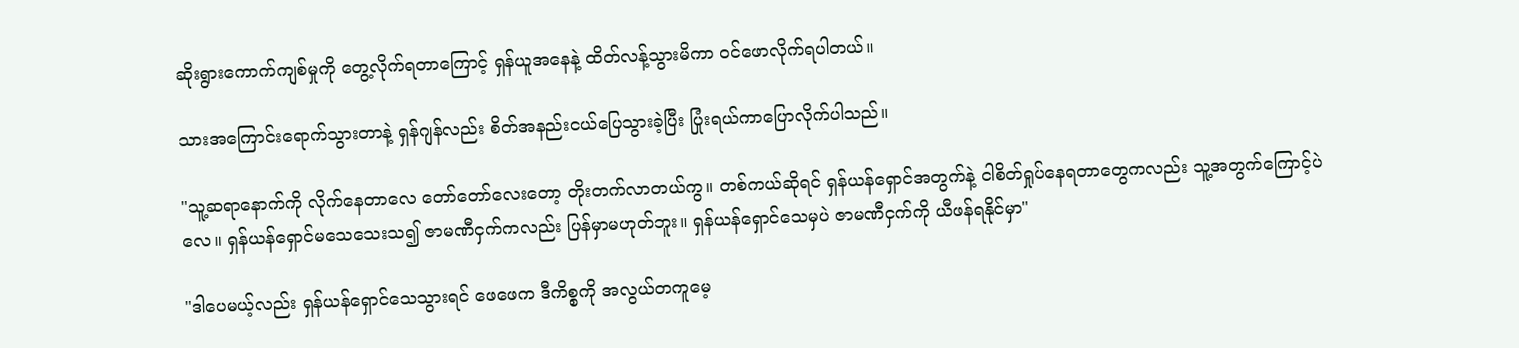ဆိုးရွားကောက်ကျစ်မှုကို တွေ့လိုက်ရတာကြောင့် ရှန်ယူအနေနဲ့ ထိတ်လန့်သွားမိကာ ဝင်ဖောလိုက်ရပါတယ်။

သားအကြောင်းရောက်သွားတာနဲ့ ရှန်ဂျန်လည်း စိတ်အနည်းငယ်ပြေသွားခဲ့ပြီး ပြုံးရယ်ကာပြောလိုက်ပါသည်။

"သူ့ဆရာနောက်ကို လိုက်နေတာလေ တော်တော်လေးတော့ တိုးတက်လာတယ်ကွ။ တစ်ကယ်ဆိုရင် ရှန်ယန်ရှောင်အတွက်နဲ့ ငါစိတ်ရှုပ်နေရတာတွေကလည်း သူ့အတွက်ကြောင့်ပဲလေ။ ရှန်ယန်ရှောင်မသေသေးသ၍ ဇာမဏီငှက်ကလည်း ပြန်မှာမဟုတ်ဘူး။ ရှန်ယန်ရှောင်သေမှပဲ ဇာမဏီငှက်ကို ယီဖန်ရနိုင်မှာ"

"ဒါပေမယ့်လည်း ရှန်ယန်ရှောင်သေသွားရင် ဖေဖေက ဒီကိစ္စကို အလွယ်တကူမေ့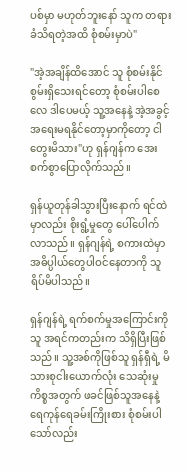ပစ်မှာ မဟုတ်ဘူးနော် သူက တရားခံသိရတဲ့အထိ စုံစမ်းမှာပဲ"

"အဲ့အချိန်ထိအောင် သူ စုံစမ်းနိုင်စွမ်းရှိသေးရင်တော့ စုံစမ်းပါစေလေ ဒါပေမယ့် သူ့အနေနဲ့ အဲ့အခွင့်အရေးမရနိုင်တော့မှာကိုတော့ ငါတွေးမိသား"ဟု ရှန်ဂျန်က အေးစက်စွာပြောလိုက်သည်။

ရှန်ယူတုန်ခါသွားပြီးနောက် ရင်ထဲမှာလည်း စိုးရွံ့မှုတွေ ပေါ်ပေါက်လာသည်။ ရှန်ဂျန်ရဲ့ စကားထဲမှာ အဓိပ္ပါယ်တွေပါဝင်နေတာကို သူရိပ်မိပါသည်။

ရှန်ဂျန်ရဲ့ ရက်စက်မှုအကြောင်းကို သူ အရင်ကတည်းက သိရှိပြီးဖြစ်သည်။ သူ့အစ်ကိုဖြစ်သူ ရှန်ရှီရဲ့ မိသားစုငါးယောက်လုံး သေဆုံးမှုကိစ္စအတွက် ဖခင်ဖြစ်သူအနေနဲ့ ရေကုန်ရေခမ်းကြိုးစား စုံစမ်းပါသော်လည်း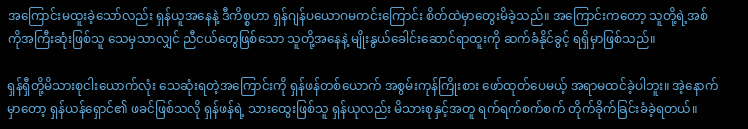အကြောင်းမထူးခဲ့သော်လည်း ရှန်ယူအနေနဲ့ ဒီကိစ္စဟာ ရှန်ဂျန်ပယောဂမကင်းကြောင်း စိတ်ထဲမှာတွေးမိခဲ့သည်။ အကြောင်းကတော့ သူတို့ရဲ့အစ်ကိုအကြီးဆုံးဖြစ်သူ သေမှသာလျှင် ညီငယ်တွေဖြစ်သော သူတို့အနေနဲ့ မျိုးနွယ်ခေါင်းဆောင်ရာထူးကို ဆက်ခံနိုင်ခွင့် ရရှိမှာဖြစ်သည်။

ရှန်ရှီတို့မိသားစုငါးယောက်လုံး သေဆုံးရတဲ့အကြောင်းကို ရှန်ဖန်တစ်ယောက် အစွမ်းကုန်ကြိုးစား ဖော်ထုတ်ပေမယ့် အရာမထင်ခဲ့ပါဘူး။ အဲ့နောက်မှာတော့ ရှန်ယန်ရှောင်၏ ဖခင်ဖြစ်သလို ရှန်ဖန်ရဲ့ သားထွေးဖြစ်သူ ရှန်ယုလည်း မိသားစုနှင့်အတူ ရက်ရက်စက်စက် တိုက်ခိုက်ခြင်းခံခဲ့ရတယ်။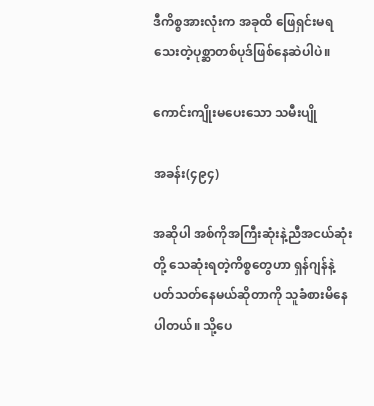ဒီကိစ္စအားလုံးက အခုထိ ဖြေရှင်းမရသေးတဲ့ပုစ္ဆာတစ်ပုဒ်ဖြစ်နေဆဲပါပဲ။

ကောင်းကျိုးမပေးသော သမီးပျို

အခန်း(၄၉၄)

အဆိုပါ အစ်ကိုအကြီးဆုံးနဲ့ညီအငယ်ဆုံးတို့ သေဆုံးရတဲ့ကိစ္စတွေဟာ ရှန်ဂျန်နဲ့ ပတ်သတ်နေမယ်ဆိုတာကို သူခံစားမိနေပါတယ်။ သို့ပေ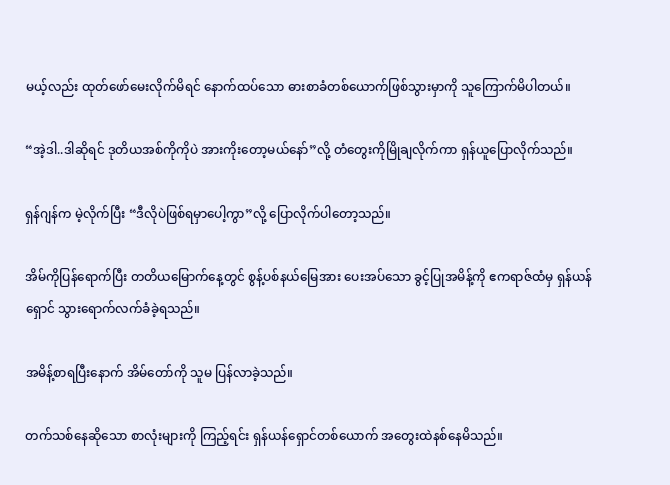မယ့်လည်း ထုတ်ဖော်မေးလိုက်မိရင် နောက်ထပ်သော ဓားစာခံတစ်ယောက်ဖြစ်သွားမှာကို သူကြောက်မိပါတယ်။

“အဲ့ဒါ..ဒါဆိုရင် ဒုတိယအစ်ကိုကိုပဲ အားကိုးတော့မယ်နော်”လို့ တံတွေးကိုမြိုချလိုက်ကာ ရှန်ယူပြောလိုက်သည်။

ရှန်ဂျန်က မဲ့လိုက်ပြီး “ဒီလိုပဲဖြစ်ရမှာပေါ့ကွာ”လို့ ပြောလိုက်ပါတော့သည်။

အိမ်ကိုပြန်ရောက်ပြီး တတိယမြောက်နေ့တွင် စွန့်ပစ်နယ်မြေအား ပေးအပ်သော ခွင့်ပြုအမိန့်ကို ဧကရာဇ်ထံမှ ရှန်ယန်ရှောင် သွားရောက်လက်ခံခဲ့ရသည်။

အမိန့်စာရပြီးနောက် အိမ်တော်ကို သူမ ပြန်လာခဲ့သည်။

တက်သစ်နေဆိုသော စာလုံးများကို ကြည့်ရင်း ရှန်ယန်ရှောင်တစ်ယောက် အတွေးထဲနစ်နေမိသည်။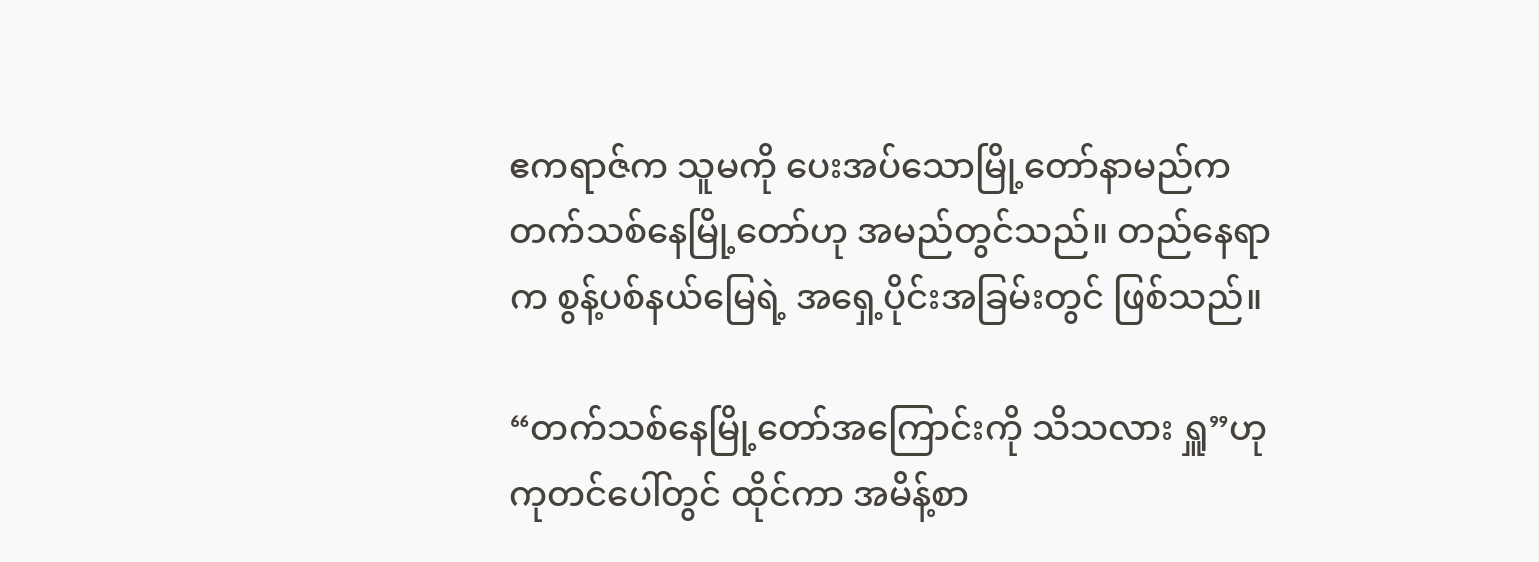ဧကရာဇ်က သူမကို ပေးအပ်သောမြို့တော်နာမည်က တက်သစ်နေမြို့တော်ဟု အမည်တွင်သည်။ တည်နေရာက စွန့်ပစ်နယ်မြေရဲ့ အရှေ့ပိုင်းအခြမ်းတွင် ဖြစ်သည်။

“တက်သစ်နေမြို့တော်အကြောင်းကို သိသလား ရှူ”ဟု ကုတင်ပေါ်တွင် ထိုင်ကာ အမိန့်စာ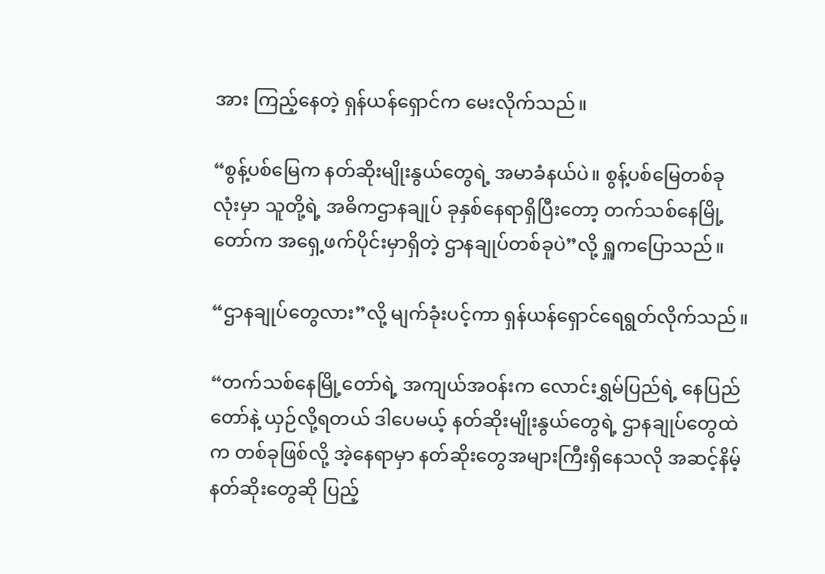အား ကြည့်နေတဲ့ ရှန်ယန်ရှောင်က မေးလိုက်သည်။

“စွန့်ပစ်မြေက နတ်ဆိုးမျိုးနွယ်တွေရဲ့ အမာခံနယ်ပဲ။ စွန့်ပစ်မြေတစ်ခုလုံးမှာ သူတို့ရဲ့ အဓိကဌာနချုပ် ခုနှစ်နေရာရှိပြီးတော့ တက်သစ်နေမြို့တော်က အရှေ့ဖက်ပိုင်းမှာရှိတဲ့ ဌာနချုပ်တစ်ခုပဲ”လို့ ရှူကပြောသည်။

“ဌာနချုပ်တွေလား”လို့ မျက်ခုံးပင့်ကာ ရှန်ယန်ရှောင်ရေရွတ်လိုက်သည်။

“တက်သစ်နေမြို့တော်ရဲ့ အကျယ်အဝန်းက လောင်းရွှမ်ပြည်ရဲ့ နေပြည်တော်နဲ့ ယှဉ်လို့ရတယ် ဒါပေမယ့် နတ်ဆိုးမျိုးနွယ်တွေရဲ့ ဌာနချုပ်တွေထဲက တစ်ခုဖြစ်လို့ အဲ့နေရာမှာ နတ်ဆိုးတွေအများကြီးရှိနေသလို အဆင့်နိမ့် နတ်ဆိုးတွေဆို ပြည့်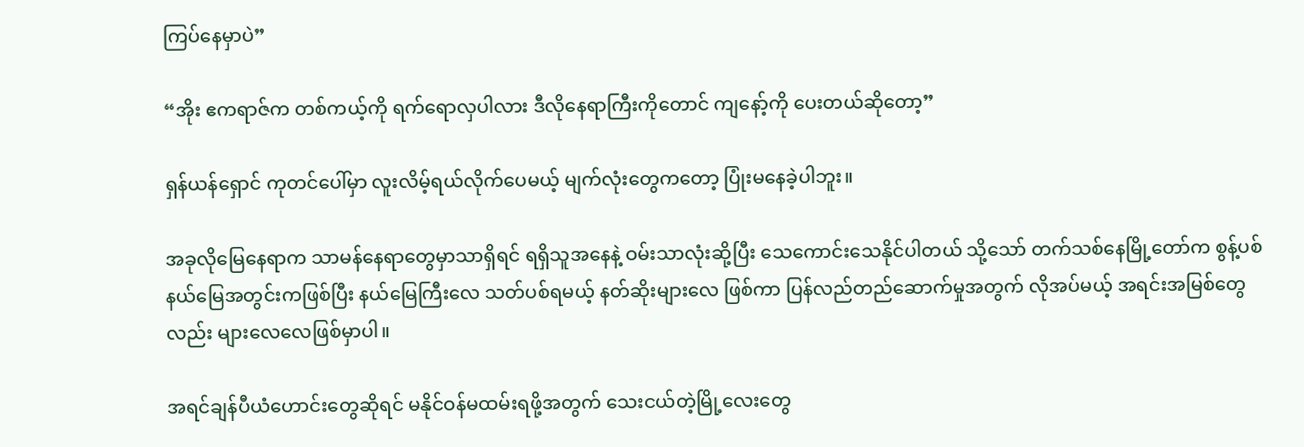ကြပ်နေမှာပဲ”

“အိုး ဧကရာဇ်က တစ်ကယ့်ကို ရက်ရောလှပါလား ဒီလိုနေရာကြီးကိုတောင် ကျနော့်ကို ပေးတယ်ဆိုတော့”

ရှန်ယန်ရှောင် ကုတင်ပေါ်မှာ လူးလိမ့်ရယ်လိုက်ပေမယ့် မျက်လုံးတွေကတော့ ပြုံးမနေခဲ့ပါဘူး။

အခုလိုမြေနေရာက သာမန်နေရာတွေမှာသာရှိရင် ရရှိသူအနေနဲ့ ဝမ်းသာလုံးဆို့ပြီး သေကောင်းသေနိုင်ပါတယ် သို့သော် တက်သစ်နေမြို့တော်က စွန့်ပစ်နယ်မြေအတွင်းကဖြစ်ပြီး နယ်မြေကြီးလေ သတ်ပစ်ရမယ့် နတ်ဆိုးများလေ ဖြစ်ကာ ပြန်လည်တည်ဆောက်မှုအတွက် လိုအပ်မယ့် အရင်းအမြစ်တွေလည်း များလေလေဖြစ်မှာပါ။

အရင်ချန်ပီယံဟောင်းတွေဆိုရင် မနိုင်ဝန်မထမ်းရဖို့အတွက် သေးငယ်တဲ့မြို့လေးတွေ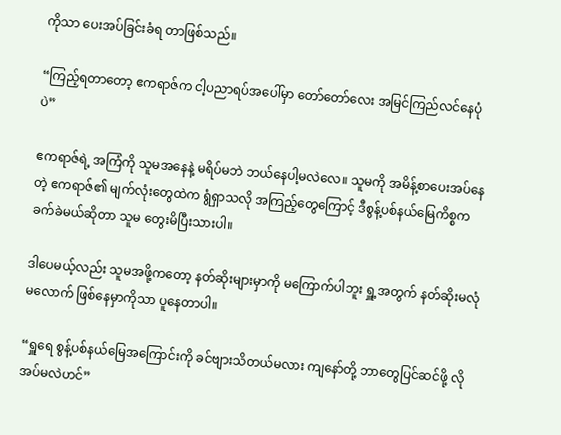ကိုသာ ပေးအပ်ခြင်းခံရ တာဖြစ်သည်။

“ကြည့်ရတာတော့ ဧကရာဇ်က ငါ့ပညာရပ်အပေါ်မှာ တော်တော်လေး အမြင်ကြည်လင်နေပုံပဲ”

ဧကရာဇ်ရဲ့ အကြံကို သူမအနေနဲ့ မရိပ်မဘဲ ဘယ်နေပါ့မလဲလေ။ သူမကို အမိန့်စာပေးအပ်နေတဲ့ ဧကရာဇ်၏ မျက်လုံးတွေထဲက ရွံရှာသလို အကြည့်တွေကြောင့် ဒီစွန့်ပစ်နယ်မြေကိစ္စက ခက်ခဲမယ်ဆိုတာ သူမ တွေးမိပြီးသားပါ။

ဒါပေမယ့်လည်း သူမအဖို့ကတော့ နတ်ဆိုးများမှာကို မကြောက်ပါဘူး ရှူ့အတွက် နတ်ဆိုးမလုံမလောက် ဖြစ်နေမှာကိုသာ ပူနေတာပါ။

“ရှူရေ စွန့်ပစ်နယ်မြေအကြောင်းကို ခင်ဗျားသိတယ်မလား ကျနော်တို့ ဘာတွေပြင်ဆင်ဖို့ လိုအပ်မလဲဟင်”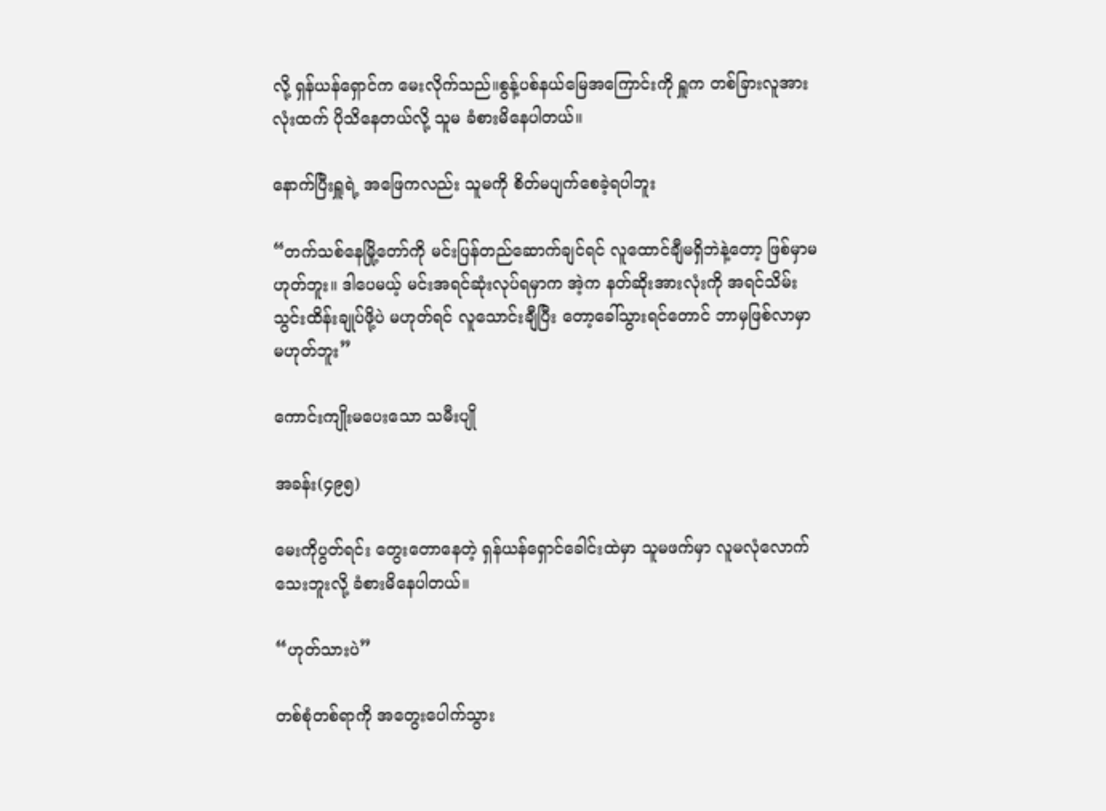လို့ ရှန်ယန်ရှောင်က မေးလိုက်သည်။စွန့်ပစ်နယ်မြေအကြောင်းကို ရှူက တစ်ခြားလူအားလုံးထက် ပိုသိနေတယ်လို့ သူမ ခံစားမိနေပါတယ်။

နောက်ပြီးရှူရဲ့ အဖြေကလည်း သူမကို စိတ်မပျက်စေခဲ့ရပါဘူး

“တက်သစ်နေမြို့တော်ကို မင်းပြန်တည်ဆောက်ချင်ရင် လူထောင်ချီမရှိဘဲနဲ့တော့ ဖြစ်မှာမဟုတ်ဘူး။ ဒါပေမယ့် မင်းအရင်ဆုံးလုပ်ရမှာက အဲ့က နတ်ဆိုးအားလုံးကို အရင်သိမ်းသွင်းထိန်းချုပ်ဖို့ပဲ မဟုတ်ရင် လူသောင်းချီပြီး တော့ခေါ်သွားရင်တောင် ဘာမှဖြစ်လာမှာ မဟုတ်ဘူး”

ကောင်းကျိုးမပေးသော သမီးပျို

အခန်း(၄၉၅)

မေးကိုပွတ်ရင်း တွေးတောနေတဲ့ ရှန်ယန်ရှောင်ခေါင်းထဲမှာ သူမဖက်မှာ လူမလုံလောက်သေးဘူးလို့ ခံစားမိနေပါတယ်။

“ဟုတ်သားပဲ”

တစ်စုံတစ်ရာကို အတွေးပေါက်သွား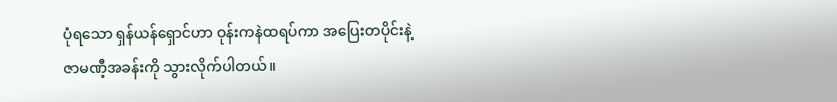ပုံရသော ရှန်ယန်ရှောင်ဟာ ဝုန်းကနဲထရပ်ကာ အပြေးတပိုင်းနဲ့ ဇာမဏီ့အခန်းကို သွားလိုက်ပါတယ်။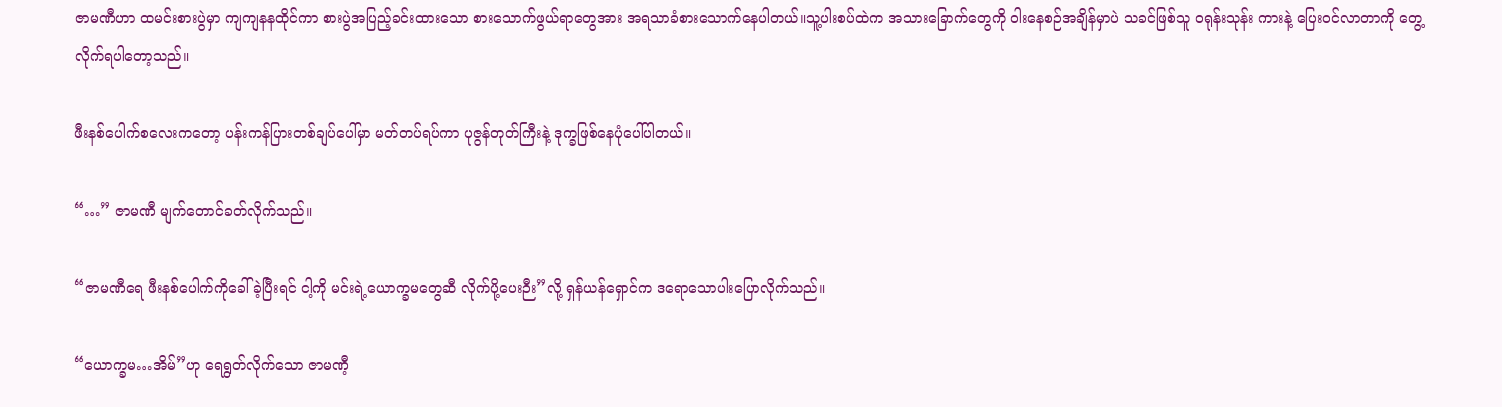ဇာမဏီဟာ ထမင်းစားပွဲမှာ ကျကျနနထိုင်ကာ စားပွဲအပြည့်ခင်းထားသော စားသောက်ဖွယ်ရာတွေအား အရသာခံစားသောက်နေပါတယ်။သူ့ပါးစပ်ထဲက အသားခြောက်တွေကို ဝါးနေစဉ်အချိန်မှာပဲ သခင်ဖြစ်သူ ဝရုန်းသုန်း ကားနဲ့ ပြေးဝင်လာတာကို တွေ့လိုက်ရပါတော့သည်။

ဖီးနစ်ပေါက်စလေးကတော့ ပန်းကန်ပြားတစ်ချပ်ပေါ်မှာ မတ်တပ်ရပ်ကာ ပုဇွန်တုတ်ကြီးနဲ့ ဒုက္ခဖြစ်နေပုံပေါ်ပါတယ်။

“…” ဇာမဏီ မျက်တောင်ခတ်လိုက်သည်။

“ဇာမဏီရေ ဖီးနစ်ပေါက်ကိုခေါ်ခဲ့ပြီးရင် ငါ့ကို မင်းရဲ့ယောက္ခမတွေဆီ လိုက်ပို့ပေးဉီး”လို့ ရှန်ယန်ရှောင်က ဒရောသောပါးပြောလိုက်သည်။

“ယောက္ခမ…အိမ်”ဟု ရေရွတ်လိုက်သော ဇာမဏီ့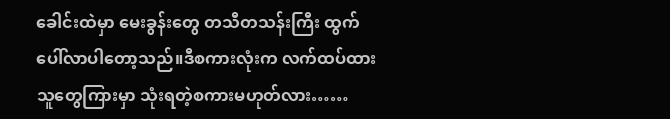ခေါင်းထဲမှာ မေးခွန်းတွေ တသီတသန်းကြီး ထွက်ပေါ်လာပါတော့သည်။ဒီစကားလုံးက လက်ထပ်ထားသူတွေကြားမှာ သုံးရတဲ့စကားမဟုတ်လား……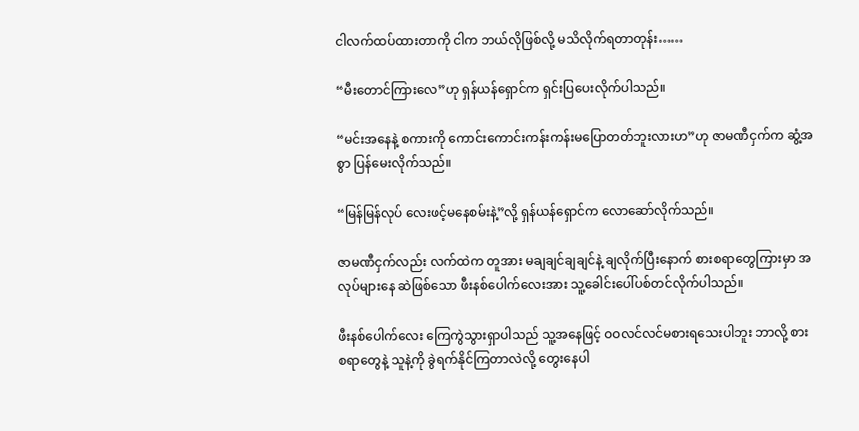ငါလက်ထပ်ထားတာကို ငါက ဘယ်လိုဖြစ်လို့ မသိလိုက်ရတာတုန်း……

“မီးတောင်ကြားလေ”ဟု ရှန်ယန်ရှောင်က ရှင်းပြပေးလိုက်ပါသည်။

“မင်းအနေနဲ့ စကားကို ကောင်းကောင်းကန်းကန်းမပြောတတ်ဘူးလားဟ”ဟု ဇာမဏီငှက်က ဆွံ့အစွာ ပြန်မေးလိုက်သည်။

“မြန်မြန်လုပ် လေးဖင့်မနေစမ်းနဲ့”လို့ ရှန်ယန်ရှောင်က လောဆော်လိုက်သည်။

ဇာမဏီငှက်လည်း လက်ထဲက တူအား မချချင်ချချင်နဲ့ ချလိုက်ပြီးနောက် စားစရာတွေကြားမှာ အလုပ်များနေ ဆဲဖြစ်သော ဖီးနစ်ပေါက်လေးအား သူ့ခေါင်းပေါ်ပစ်တင်လိုက်ပါသည်။

ဖီးနစ်ပေါက်လေး ကြေကွဲသွားရှာပါသည် သူ့အနေဖြင့် ဝဝလင်လင်မစားရသေးပါဘူး ဘာလို့ စားစရာတွေနဲ့ သူနဲ့ကို ခွဲရက်နိုင်ကြတာလဲလို့ တွေးနေပါ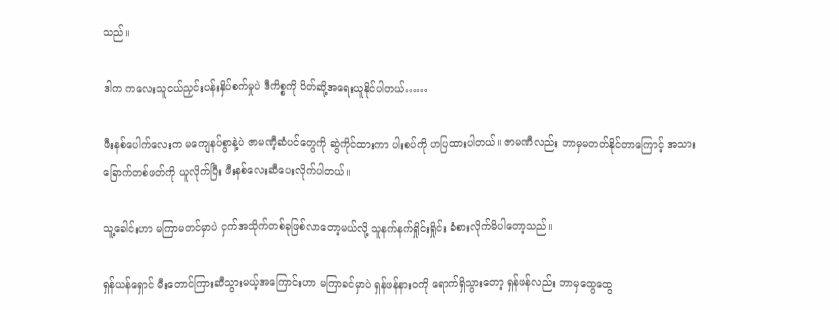သည်။

ဒါက ကလေးသူငယ်ညှင်းပန်းနှိပ်စက်မှုပဲ ဒီကိစ္စကို ပိတ်ဆို့အရေးယူနိုင်ပါတယ်……

ဖီးနစ်ပေါက်လေးက မကျေနပ်စွာနဲ့ပဲ ဇာမဏီ့ဆံပင်တွေကို ဆွဲကိုင်ထားကာ ပါးစပ်ကို ဟပြထားပါတယ်။ ဇာမဏီလည်း ဘာမှမတတ်နိုင်တာကြောင့် အသားခြောက်တစ်ဖတ်ကို ယူလိုက်ပြီး ဖီးနစ်လေးဆီပေးလိုက်ပါတယ်။

သူ့ခေါင်းဟာ မကြာမတင်မှာပဲ ငှက်အသိုက်တစ်ခုဖြစ်လာတော့မယ်လို့ သူနက်နက်ရှိုင်းရှိုင်း ခံစားလိုက်မိပါတော့သည်။

ရှန်ယန်ရှောင် မီးတောင်ကြားဆီသွားမယ့်အကြောင်းဟာ မကြာခင်မှာပဲ ရှန်ဖန်နားဝကို ရောက်ရှိသွားတော့ ရှန်ဖန်လည်း ဘာမှထွေထွေ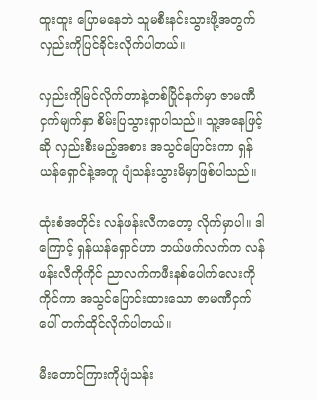ထူးထူး ပြောမနေဘဲ သူမစီးနင်းသွားဖို့အတွက် လှည်းကိုပြင်ခိုင်းလိုက်ပါတယ်။

လှည်းကိုမြင်လိုက်တာနဲ့တစ်ပြိုင်နက်မှာ ဇာမဏီငှက်မျက်နှာ စိမ်းပြသွားရှာပါသည်။ သူ့အနေဖြင့်ဆို လှည်းစီးမည့်အစား အသွင်ပြောင်းကာ ရှန်ယန်ရှောင်နဲ့အတူ ပျံသန်းသွားမိမှာဖြစ်ပါသည်။

ထုံးစံအတိုင်း လန်ဖန်းလီကတော့ လိုက်မှာပါ။ ဒါကြောင့် ရှန်ယန်ရှောင်ဟာ ဘယ်ဖက်လက်က လန်ဖန်းလီကိုကိုင် ညာလက်ကဖီးနစ်ပေါက်လေးကိုကိုင်ကာ အသွင်ပြောင်းထားသော ဇာမဏီငှက်ပေါ် တက်ထိုင်လိုက်ပါတယ်။

မီးတောင်ကြားကိုပျံသန်း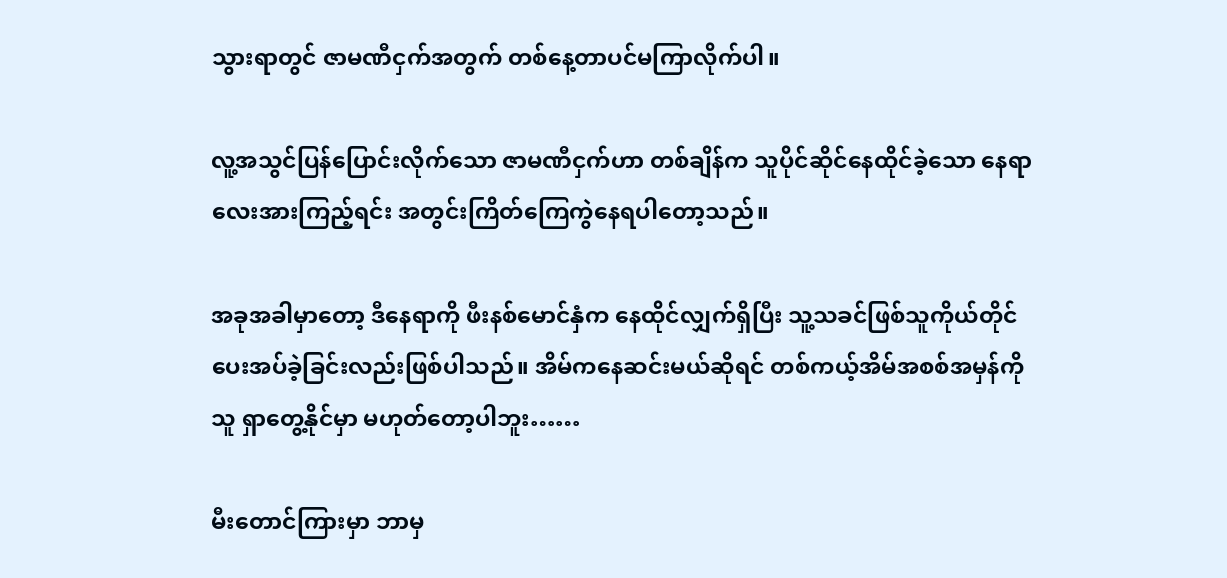သွားရာတွင် ဇာမဏီငှက်အတွက် တစ်နေ့တာပင်မကြာလိုက်ပါ။

လူ့အသွင်ပြန်ပြောင်းလိုက်သော ဇာမဏီငှက်ဟာ တစ်ချိန်က သူပိုင်ဆိုင်နေထိုင်ခဲ့သော နေရာလေးအားကြည့်ရင်း အတွင်းကြိတ်ကြေကွဲနေရပါတော့သည်။

အခုအခါမှာတော့ ဒီနေရာကို ဖီးနစ်မောင်နှံက နေထိုင်လျှက်ရှိပြီး သူ့သခင်ဖြစ်သူကိုယ်တိုင် ပေးအပ်ခဲ့ခြင်းလည်းဖြစ်ပါသည်။ အိမ်ကနေဆင်းမယ်ဆိုရင် တစ်ကယ့်အိမ်အစစ်အမှန်ကို သူ ရှာတွေ့နိုင်မှာ မဟုတ်တော့ပါဘူး……

မီးတောင်ကြားမှာ ဘာမှ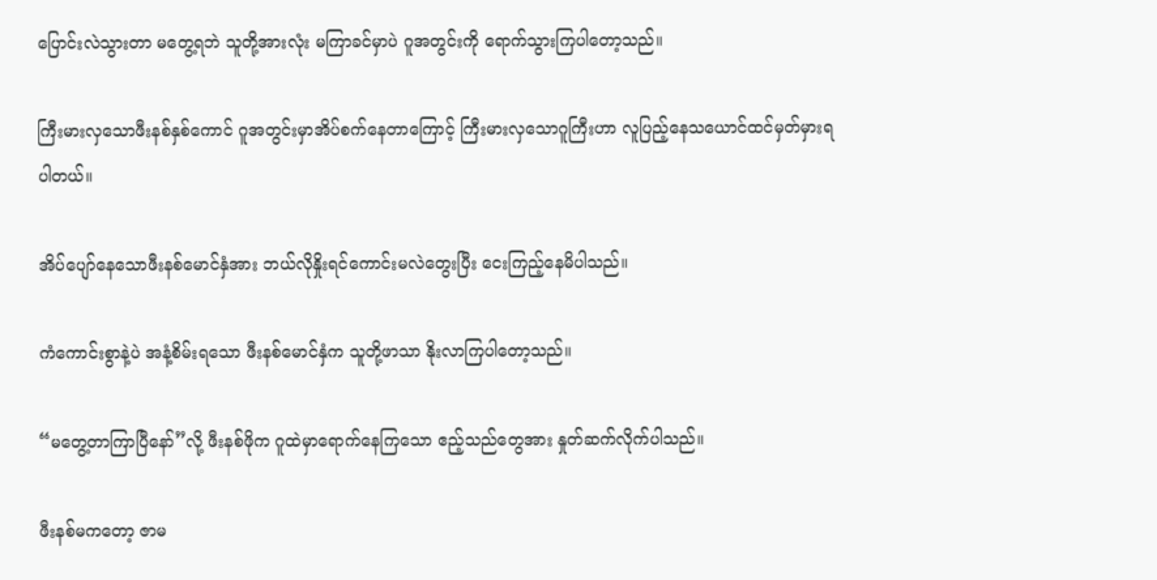ပြောင်းလဲသွားတာ မတွေ့ရဘဲ သူတို့အားလုံး မကြာခင်မှာပဲ ဂူအတွင်းကို ရောက်သွားကြပါတော့သည်။

ကြီးမားလှသောဖီးနစ်နှစ်ကောင် ဂူအတွင်းမှာအိပ်စက်နေတာကြောင့် ကြီးမားလှသောဂူကြီးဟာ လူပြည့်နေသယောင်ထင်မှတ်မှားရပါတယ်။

အိပ်ပျော်နေသောဖီးနစ်မောင်နှံအား ဘယ်လိုနှိုးရင်ကောင်းမလဲတွေးပြီး ငေးကြည့်နေမိပါသည်။

ကံကောင်းစွာနဲ့ပဲ အနံ့စိမ်းရသော ဖီးနစ်မောင်နှံက သူတို့ဖာသာ နိုးလာကြပါတော့သည်။

“မတွေ့တာကြာပြီနော်”လို့ ဖီးနစ်ဖိုက ဂူထဲမှာရောက်နေကြသော ဧည့်သည်တွေအား နှုတ်ဆက်လိုက်ပါသည်။

ဖီးနစ်မကတော့ ဇာမ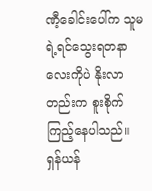ဏီ့ခေါင်းပေါ်က သူမရဲ့ရင်သွေးရတနာလေးကိုပဲ နိုးလာတည်းက စူးစိုက်ကြည့်နေပါသည်။ ရှန်ယန်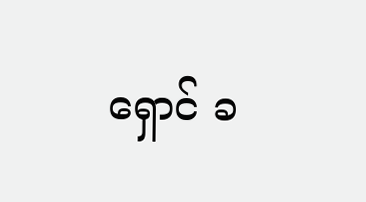ရှောင် ခ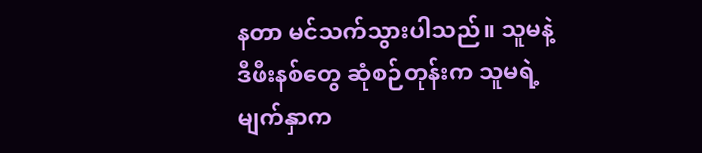နတာ မင်သက်သွားပါသည်။ သူမနဲ့ဒီဖီးနစ်တွေ ဆုံစဉ်တုန်းက သူမရဲ့မျက်နှာက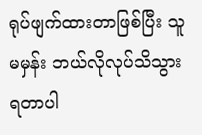ရုပ်ဖျက်ထားတာဖြစ်ပြီး သူမမှန်း ဘယ်လိုလုပ်သိသွားရတာပါ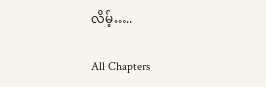လိမ့်…..

All Chapters